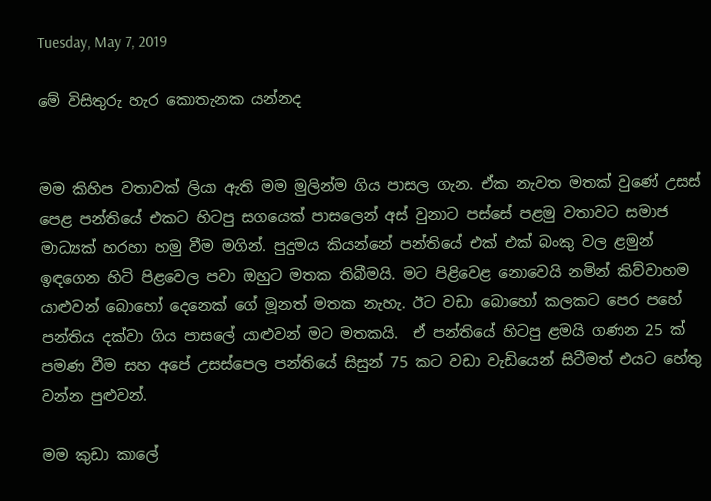Tuesday, May 7, 2019

මේ විසිතුරු හැර කොතැනක යන්නද


මම කිහිප වතාවක් ලියා ඇති මම මුලින්ම ගිය පාසල ගැන. ඒක නැවත මතක් වුණේ උසස් පෙළ පන්තියේ එකට හිටපු සගයෙක් පාසලෙන් අස් වුනාට පස්සේ පළමු වතාවට සමාජ මාධ්‍යක් හරහා හමු වීම මගින්. පුදුමය කියන්නේ පන්තියේ එක් එක් බංකු වල ළමුන් ඉඳගෙන හිටි පිළවෙල පවා ඔහුට මතක තිබීමයි. මට පිළිවෙළ නොවෙයි නමින් කිව්වාහම යාළුවන් බොහෝ දෙනෙක් ගේ මූනත් මතක නැහැ. ඊට වඩා බොහෝ කලකට පෙර පහේ පන්තිය දක්වා ගිය පාසලේ යාළුවන් මට මතකයි.  ඒ පන්තියේ හිටපු ළමයි ගණන 25 ක් පමණ වීම සහ අපේ උසස්පෙල පන්තියේ සිසුන් 75 කට වඩා වැඩියෙන් සිටීමත් එයට හේතු වන්න පුළුවන්.

මම කුඩා කාලේ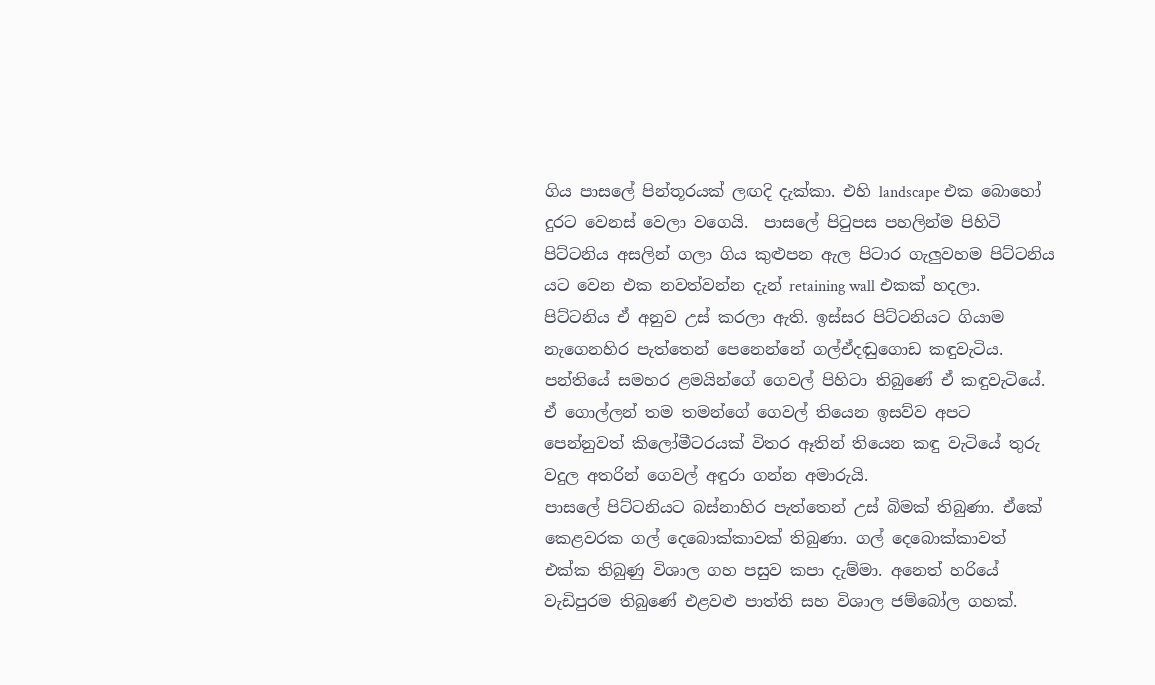ගිය පාසලේ පින්තූරයක් ලඟදි දැක්කා. එහි landscape එක බොහෝ දුරට වෙනස් වෙලා වගෙයි.  පාසලේ පිටුපස පහලින්ම පිහිටි පිට්ටනිය අසලින් ගලා ගිය කුළුපන ඇල පිටාර ගැලුවහම පිට්ටනිය යට වෙන එක නවත්වන්න දැන් retaining wall එකක් හදලා. පිට්ටනිය ඒ අනුව උස් කරලා ඇති. ඉස්සර පිට්ටනියට ගියාම නැගෙනහිර පැත්තෙන් පෙනෙන්නේ ගල්ඒදඬුගොඩ කඳුවැටිය. පන්තියේ සමහර ළමයින්ගේ ගෙවල් පිහිටා තිබුණේ ඒ කඳුවැටියේ. ඒ ගොල්ලන් තම තමන්ගේ ගෙවල් තියෙන ඉසව්ව අපට පෙන්නුවත් කිලෝමීටරයක් විතර ඈතින් තියෙන කඳු වැටියේ තුරු වදුල අතරින් ගෙවල් අඳුරා ගන්න අමාරුයි.
පාසලේ පිට්ටනියට බස්නාහිර පැත්තෙන් උස් බිමක් තිබුණා. ඒකේ කෙළවරක ගල් දෙබොක්කාවක් තිබුණා. ගල් දෙබොක්කාවත් එක්ක තිබුණු විශාල ගහ පසුව කපා දැම්මා. අනෙත් හරියේ වැඩිපුරම තිබුණේ එළවළු පාත්ති සහ විශාල ජම්බෝල ගහක්.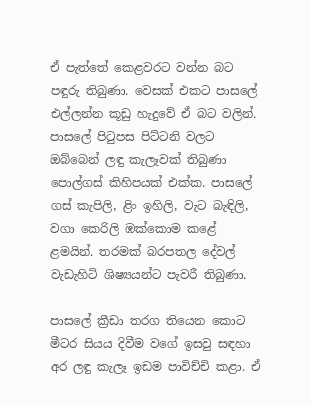ඒ පැත්තේ කෙළවරට වන්න බට පඳුරු තිබුණා. වෙසක් එකට පාසලේ එල්ලන්න කූඩු හැදුවේ ඒ බට වලින්. පාසලේ පිටුපස පිට්ටනි වලට ඔබ්බෙන් ලඳු කැලෑවක් තිබුණා පොල්ගස් කිහිපයක් එක්ක. පාසලේ ගස් කැපිලි, ළිං ඉහිලි, වැට බැඳිලි, වගා කෙරිලි ඹක්කොම කළේ ළමයින්. තරමක් බරපතල දේවල් වැඩැහිටි ශිෂ්‍යයන්ට පැවරී තිබුණා.

පාසලේ ක්‍රීඩා තරග තියෙන කොට මීටර සියය දිවීම වගේ ඉසවු සඳහා අර ලඳු කැලෑ ඉඩම පාවිච්චි කළා. ඒ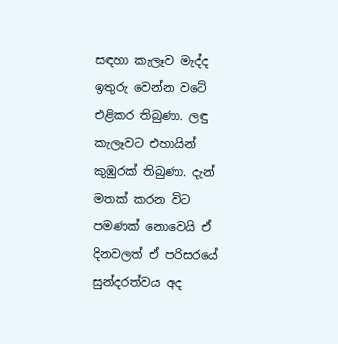සඳහා කැලෑව මැද්ද ඉතුරු වෙන්න වටේ එළිකර තිබුණා. ලඳු කැලෑවට එහායින් කුඹුරක් තිබුණා. දැන් මතක් කරන විට පමණක් නොවෙයි ඒ දිනවලත් ඒ පරිසරයේ සුන්දරත්වය අද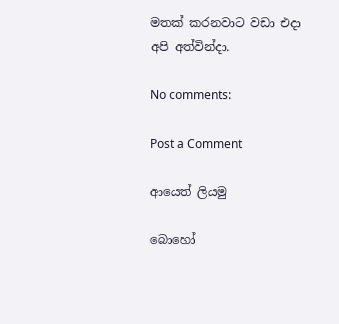මතක් කරනවාට වඩා එදා අපි අත්වින්දා.

No comments:

Post a Comment

ආයෙත් ලියමු

බොහෝ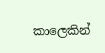කාලෙකින්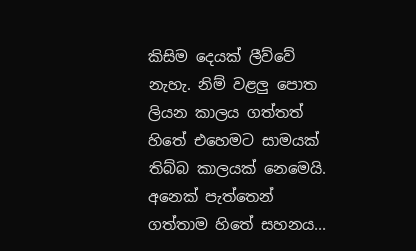කිසිම දෙයක් ලීව්වේ නැහැ. නිම් වළලු පොත ලියන කාලය ගත්තත් හිතේ එහෙමට සාමයක් තිබ්බ කාලයක් නෙමෙයි. අනෙක් පැත්තෙන් ගත්තාම හිතේ සහනය...